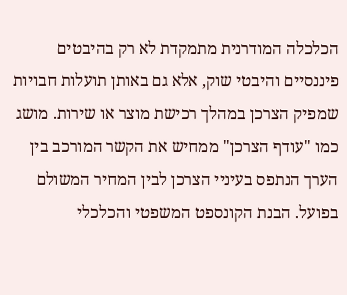הכלכלה המודרנית מתמקדת לא רק בהיבטים פיננסיים והיבטי שוק, אלא גם באותן תועלות חבויות שמפיק הצרכן במהלך רכישת מוצר או שירות. מושג כמו "עודף הצרכן" ממחיש את הקשר המורכב בין הערך הנתפס בעיניי הצרכן לבין המחיר המשולם בפועל. הבנת הקונספט המשפטי והכלכלי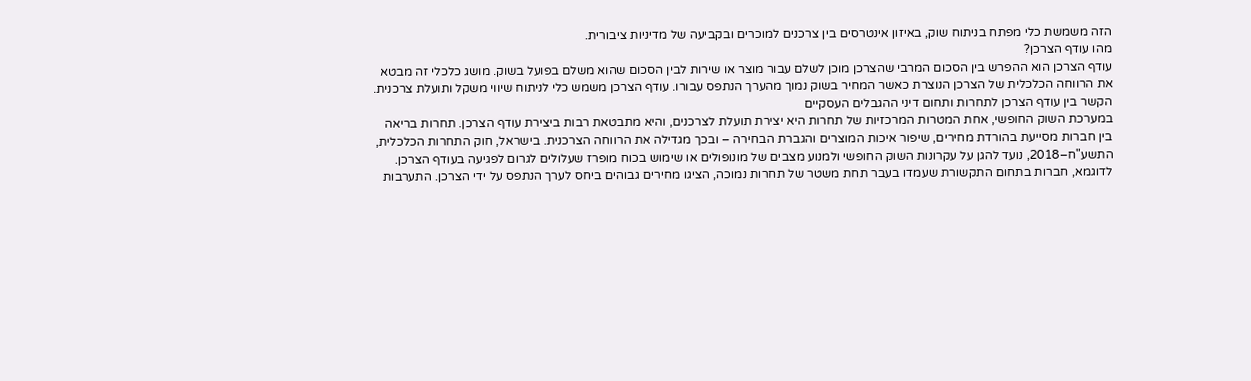הזה משמשת כלי מפתח בניתוח שוק, באיזון אינטרסים בין צרכנים למוכרים ובקביעה של מדיניות ציבורית.
מהו עודף הצרכן?
עודף הצרכן הוא ההפרש בין הסכום המרבי שהצרכן מוכן לשלם עבור מוצר או שירות לבין הסכום שהוא משלם בפועל בשוק. מושג כלכלי זה מבטא את הרווחה הכלכלית של הצרכן הנוצרת כאשר המחיר בשוק נמוך מהערך הנתפס עבורו. עודף הצרכן משמש כלי לניתוח שיווי משקל ותועלת צרכנית.
הקשר בין עודף הצרכן לתחרות ותחום דיני ההגבלים העסקיים
במערכת השוק החופשי, אחת המטרות המרכזיות של תחרות היא יצירת תועלת לצרכנים, והיא מתבטאת רבות ביצירת עודף הצרכן. תחרות בריאה בין חברות מסייעת בהורדת מחירים, שיפור איכות המוצרים והגברת הבחירה – ובכך מגדילה את הרווחה הצרכנית. בישראל, חוק התחרות הכלכלית, התשע"ח–2018, נועד להגן על עקרונות השוק החופשי ולמנוע מצבים של מונופולים או שימוש בכוח מופרז שעלולים לגרום לפגיעה בעודף הצרכן.
לדוגמא, חברות בתחום התקשורת שעמדו בעבר תחת משטר של תחרות נמוכה, הציגו מחירים גבוהים ביחס לערך הנתפס על ידי הצרכן. התערבות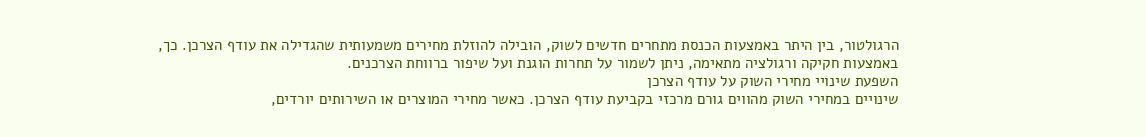הרגולטור, בין היתר באמצעות הכנסת מתחרים חדשים לשוק, הובילה להוזלת מחירים משמעותית שהגדילה את עודף הצרכן. כך, באמצעות חקיקה ורגולציה מתאימה, ניתן לשמור על תחרות הוגנת ועל שיפור ברווחת הצרכנים.
השפעת שינויי מחירי השוק על עודף הצרכן
שינויים במחירי השוק מהווים גורם מרכזי בקביעת עודף הצרכן. כאשר מחירי המוצרים או השירותים יורדים,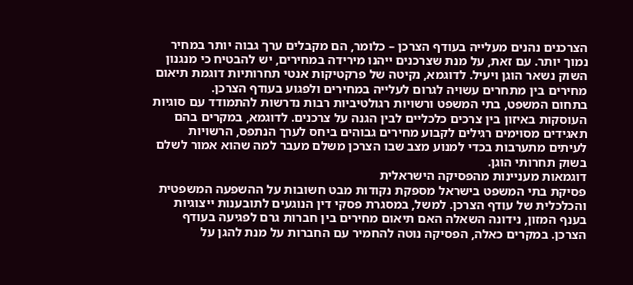הצרכנים נהנים מעלייה בעודף הצרכן – כלומר, הם מקבלים ערך גבוה יותר במחיר נמוך יותר. עם זאת, על מנת שצרכנים ייהנו מירידה במחירים, יש להבטיח כי מנגנון השוק נשאר הוגן ויעיל. לדוגמא, נקיטה של פרקטיקות אנטי תחרותיות דוגמת תיאום מחירים בין מתחרים עשויה לגרום לעלייה במחירים ולפגוע בעודף הצרכן.
בתחום המשפט, בתי המשפט ורשויות רגולטיביות רבות נדרשות להתמודד עם סוגיות העוסקות באיזון בין צרכים כלכליים לבין הגנה על צרכנים. לדוגמא, במקרים בהם תאגידים מסוימים רגילים לקבוע מחירים גבוהים ביחס לערך הנתפס, הרשויות לעיתים מתערבות בכדי למנוע מצב שבו הצרכן משלם מעבר למה שהוא אמור לשלם בשוק תחרותי הוגן.
דוגמאות מעניינות מהפסיקה הישראלית
פסיקת בתי המשפט בישראל מספקת נקודות מבט חשובות על ההשפעה המשפטית והכלכלית של עודף הצרכן. למשל, במסגרת פסקי דין הנוגעים לתובענות ייצוגיות בענף המזון, נידונה השאלה האם תיאום מחירים בין חברות גרם לפגיעה בעודף הצרכן. במקרים כאלה, הפסיקה נוטה להחמיר עם החברות על מנת להגן על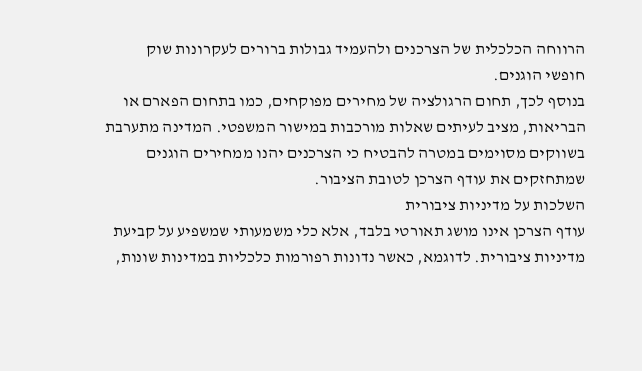הרווחה הכלכלית של הצרכנים ולהעמיד גבולות ברורים לעקרונות שוק חופשי הוגנים.
בנוסף לכך, תחום הרגולציה של מחירים מפוקחים, כמו בתחום הפארם או הבריאות, מציב לעיתים שאלות מורכבות במישור המשפטי. המדינה מתערבת בשווקים מסוימים במטרה להבטיח כי הצרכנים יהנו ממחירים הוגנים שמתחזקים את עודף הצרכן לטובת הציבור.
השלכות על מדיניות ציבורית
עודף הצרכן אינו מושג תאורטי בלבד, אלא כלי משמעותי שמשפיע על קביעת מדיניות ציבורית. לדוגמא, כאשר נדונות רפורמות כלכליות במדינות שונות,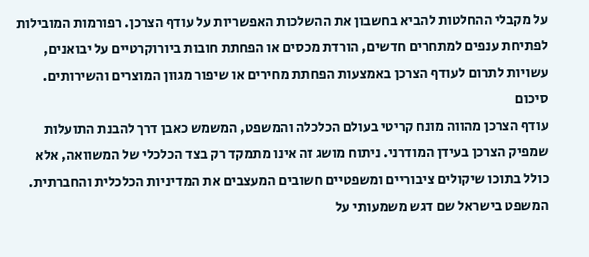על מקבלי ההחלטות להביא בחשבון את ההשלכות האפשריות על עודף הצרכן. רפורמות המובילות לפתיחת ענפים למתחרים חדשים, הורדת מכסים או הפחתת חובות ביורוקרטיים על יבואנים, עשויות לתרום לעודף הצרכן באמצעות הפחתת מחירים או שיפור מגוון המוצרים והשירותים.
סיכום
עודף הצרכן מהווה מונח קריטי בעולם הכלכלה והמשפט, המשמש כאבן דרך להבנת התועלות שמפיק הצרכן בעידן המודרני. ניתוח מושג זה אינו מתמקד רק בצד הכלכלי של המשוואה, אלא כולל בתוכו שיקולים ציבוריים ומשפטיים חשובים המעצבים את המדיניות הכלכלית והחברתית. המשפט בישראל שם דגש משמעותי על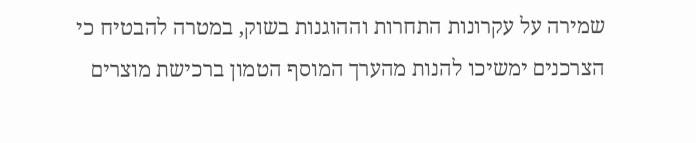שמירה על עקרונות התחרות וההוגנות בשוק, במטרה להבטיח כי הצרכנים ימשיכו להנות מהערך המוסף הטמון ברכישת מוצרים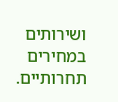ושירותים במחירים תחרותיים.